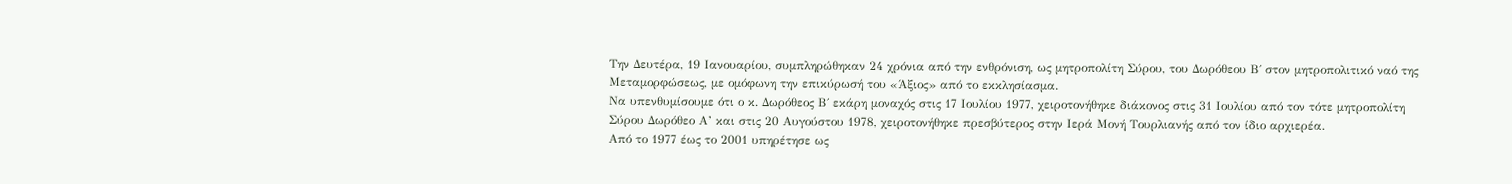Την Δευτέρα, 19 Ιανουαρίου, συμπληρώθηκαν 24 χρόνια από την ενθρόνιση, ως μητροπολίτη Σύρου, του Δωρόθεου Β΄ στον μητροπολιτικό ναό της Μεταμορφώσεως, με ομόφωνη την επικύρωσή του «Άξιος» από το εκκλησίασμα.
Να υπενθυμίσουμε ότι ο κ. Δωρόθεος Β΄ εκάρη μοναχός στις 17 Ιουλίου 1977, χειροτονήθηκε διάκονος στις 31 Ιουλίου από τον τότε μητροπολίτη Σύρου Δωρόθεο Α’ και στις 20 Αυγούστου 1978, χειροτονήθηκε πρεσβύτερος στην Ιερά Μονή Τουρλιανής από τον ίδιο αρχιερέα.
Από το 1977 έως το 2001 υπηρέτησε ως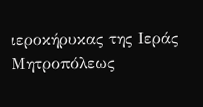ιεροκήρυκας της Ιεράς Μητροπόλεως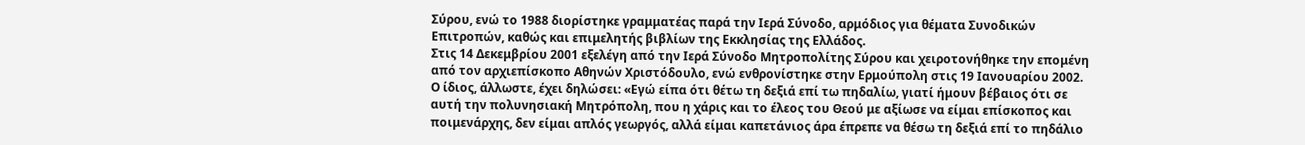Σύρου, ενώ το 1988 διορίστηκε γραμματέας παρά την Ιερά Σύνοδο, αρμόδιος για θέματα Συνοδικών Επιτροπών, καθώς και επιμελητής βιβλίων της Εκκλησίας της Ελλάδος.
Στις 14 Δεκεμβρίου 2001 εξελέγη από την Ιερά Σύνοδο Μητροπολίτης Σύρου και χειροτονήθηκε την επομένη από τον αρχιεπίσκοπο Αθηνών Χριστόδουλο, ενώ ενθρονίστηκε στην Ερμούπολη στις 19 Ιανουαρίου 2002.
Ο ίδιος, άλλωστε, έχει δηλώσει: «Εγώ είπα ότι θέτω τη δεξιά επί τω πηδαλίω, γιατί ήμουν βέβαιος ότι σε αυτή την πολυνησιακή Μητρόπολη, που η χάρις και το έλεος του Θεού με αξίωσε να είμαι επίσκοπος και ποιμενάρχης, δεν είμαι απλός γεωργός, αλλά είμαι καπετάνιος άρα έπρεπε να θέσω τη δεξιά επί το πηδάλιο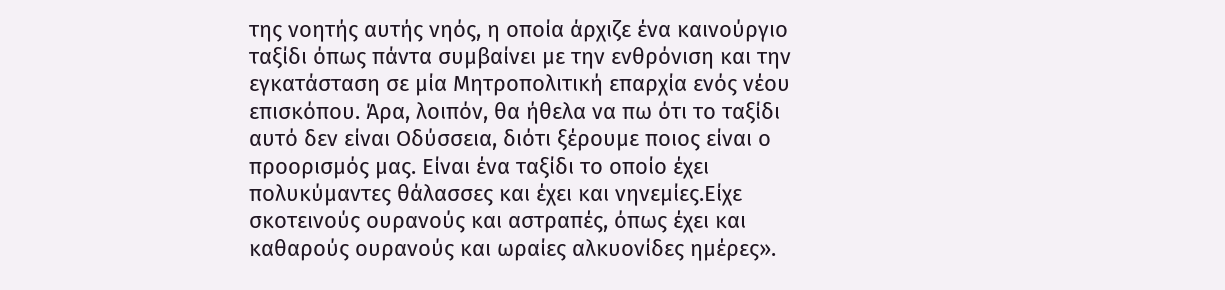της νοητής αυτής νηός, η οποία άρχιζε ένα καινούργιο ταξίδι όπως πάντα συμβαίνει με την ενθρόνιση και την εγκατάσταση σε μία Μητροπολιτική επαρχία ενός νέου επισκόπου. Άρα, λοιπόν, θα ήθελα να πω ότι το ταξίδι αυτό δεν είναι Οδύσσεια, διότι ξέρουμε ποιος είναι ο προορισμός μας. Είναι ένα ταξίδι το οποίο έχει πολυκύμαντες θάλασσες και έχει και νηνεμίες.Είχε σκοτεινούς ουρανούς και αστραπές, όπως έχει και καθαρούς ουρανούς και ωραίες αλκυονίδες ημέρες».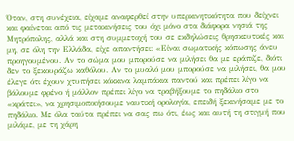Όταν, στη συνέχεια, είχαμε αναφερθεί στην υπερκινητικότητα που δείχνει και φαίνεται από τις μετακινήσεις του όχι μόνο στα διάφορα νησιά της Μητρόπολης, αλλά και στη συμμετοχή του σε εκδηλώσεις θρησκευτικές και μη, σε όλη την Ελλάδα, είχε απαντήσει: «Είναι σωματικής κόπωσης άνευ προηγουμένου. Αν το σώμα μου μπορούσε να μιλήσει θα με εράπιζε, διότι δεν το ξεκουράζω καθόλου. Αν το μυαλό μου μπορούσε να μιλήσει, θα μου έλεγε ότι έχουν χτυπήσει κόκκινα λαμπάκια παντού και πρέπει λίγο να βάλουμε φρένο ή μάλλον πρέπει λίγο να τραβήξουμε το πηδάλιο στο «κράτει», να χρησιμοποιήσουμε ναυτική ορολογία, επειδή ξεκινήσαμε με το πηδάλιο. Με όλα ταύτα πρέπει να σας πω ότι, έως και αυτή τη στιγμή που μιλάμε, με τη χάρη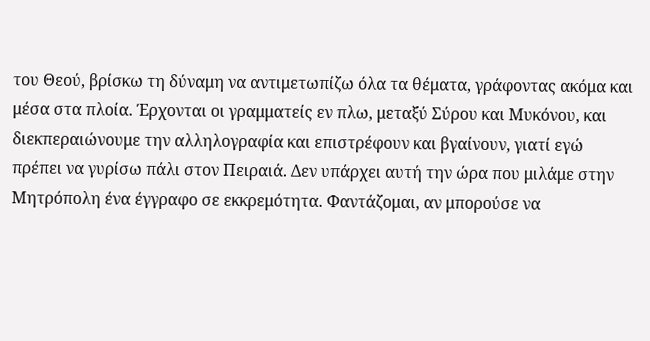του Θεού, βρίσκω τη δύναμη να αντιμετωπίζω όλα τα θέματα, γράφοντας ακόμα και μέσα στα πλοία. Έρχονται οι γραμματείς εν πλω, μεταξύ Σύρου και Μυκόνου, και διεκπεραιώνουμε την αλληλογραφία και επιστρέφουν και βγαίνουν, γιατί εγώ πρέπει να γυρίσω πάλι στον Πειραιά. Δεν υπάρχει αυτή την ώρα που μιλάμε στην Μητρόπολη ένα έγγραφο σε εκκρεμότητα. Φαντάζομαι, αν μπορούσε να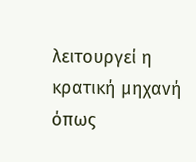λειτουργεί η κρατική μηχανή όπως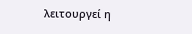λειτουργεί η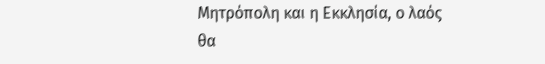Μητρόπολη και η Εκκλησία, ο λαός θα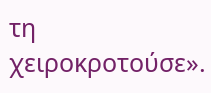τη χειροκροτούσε».